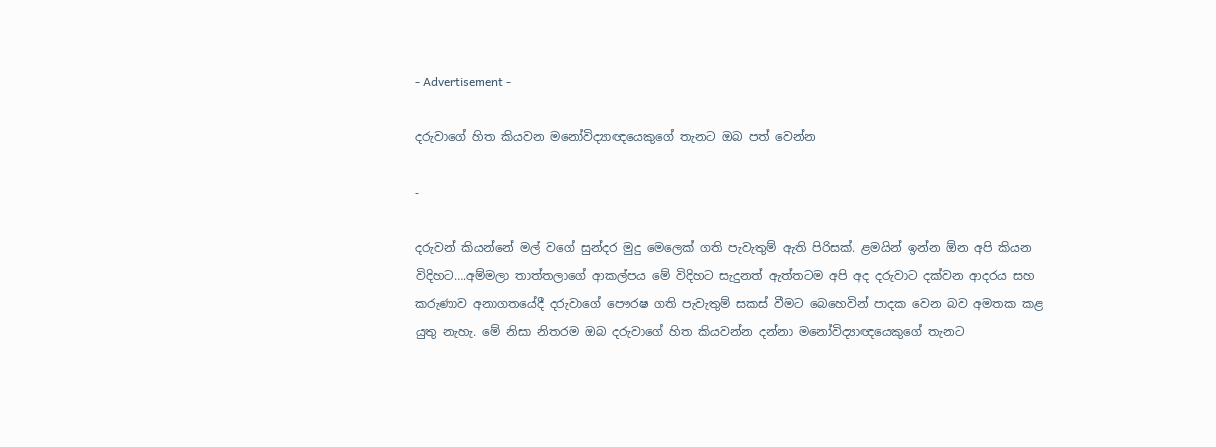- Advertisement -

දරුවාගේ හිත කියවන මනෝවිද්‍යාඥයෙකුගේ තැනට ඔබ පත් වෙන්න

-

දරුවන් කියන්නේ මල් වගේ සුන්දර මුදු මෙලෙක් ගති පැවැතුම් ඇති පිරිසක්. ළමයින් ඉන්න ඕන අපි කියන විදිහට….අම්මලා තාත්තලාගේ ආකල්පය මේ විදිහට සැදුනත් ඇත්තටම අපි අද දරුවාට දක්වන ආදරය සහ කරුණාව අනාගතයේදී දරුවාගේ පෞරෂ ගති පැවැතුම් සකස් වීමට බෙහෙවින් පාදක වෙන බව අමතක කළ යුතු නැහැ. මේ නිසා නිතරම ඔබ දරුවාගේ හිත කියවන්න දන්නා මනෝවිද්‍යාඥයෙකුගේ තැනට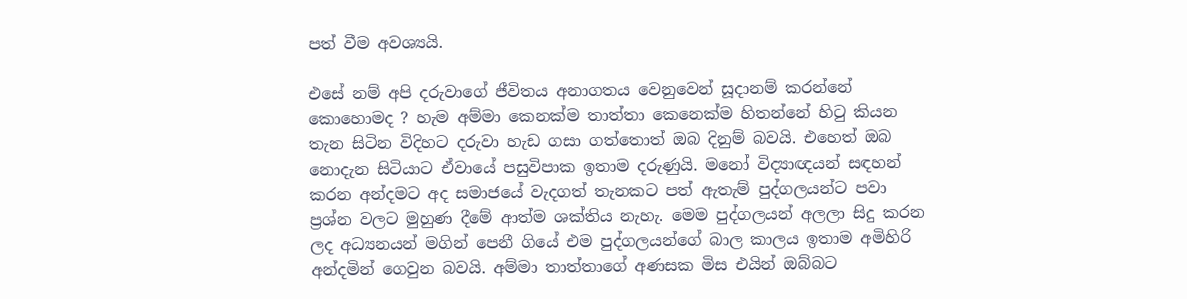පත් වීම අවශ්‍යයි.

එසේ නම් අපි දරුවාගේ ජීවිතය අනාගතය වෙනුවෙන් සූදානම් කරන්නේ කොහොමද ? හැම අම්මා කෙනක්ම තාත්තා කෙනෙක්ම හිතන්නේ හිටු කියන තැන සිටින විදිහට දරුවා හැඩ ගසා ගත්තොත් ඔබ දිනුම් බවයි. එහෙත් ඔබ නොදැන සිටියාට ඒවායේ පසුවිපාක ඉතාම දරුණුයි. මනෝ විද්‍යාඥයන් සඳහන් කරන අන්දමට අද සමාජයේ වැදගත් තැනකට පත් ඇතැම් පුද්ගලයන්ට පවා ප්‍රශ්න වලට මුහුණ දීමේ ආත්ම ශක්තිය නැහැ. මෙම පුද්ගලයන් අලලා සිදු කරන ලද අධ්‍යනයන් මගින් පෙනී ගියේ එම පුද්ගලයන්ගේ බාල කාලය ඉතාම අමිහිරි අන්දමින් ගෙවුන බවයි. අම්මා තාත්තාගේ අණසක මිස එයින් ඔබ්බට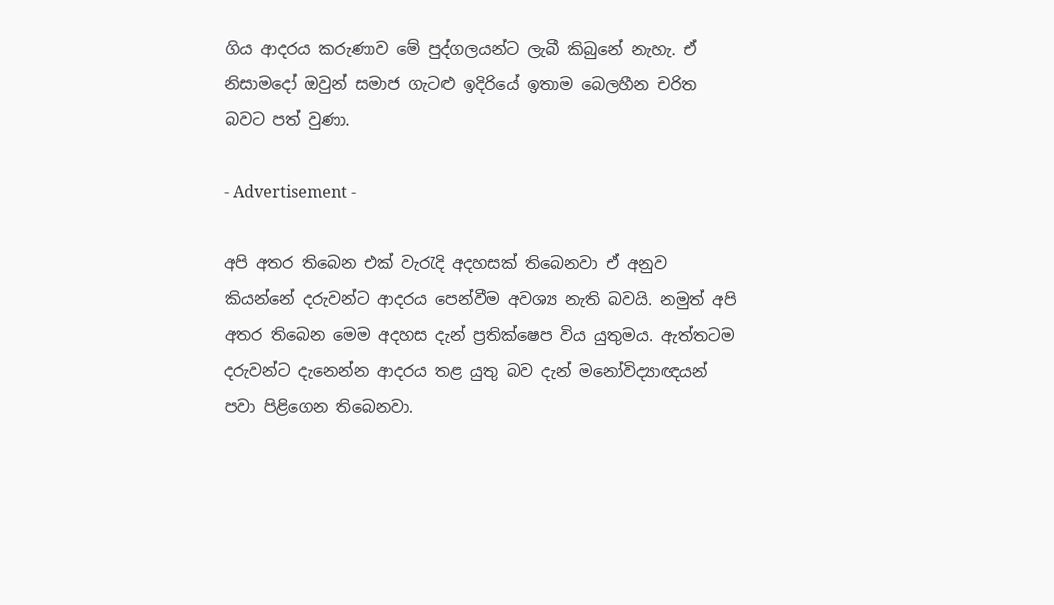ගිය ආදරය කරුණාව මේ පුද්ගලයන්ට ලැබී කිබුනේ නැහැ. ඒ නිසාමදෝ ඔවුන් සමාජ ගැටළු ඉදිරියේ ඉතාම බෙලහීන චරිත බවට පත් වුණා.

- Advertisement -

අපි අතර තිබෙන එක් වැරැදි අදහසක් තිබෙනවා ඒ අනුව කියන්නේ දරුවන්ට ආදරය පෙන්වීම අවශ්‍ය නැති බවයි. නමුත් අපි අතර තිබෙන මෙම අදහස දැන් ප්‍රතික්ෂෙප විය යුතුමය. ඇත්තටම දරුවන්ට දැනෙන්න ආදරය තළ යුතු බව දැන් මනෝවිද්‍යාඥයන් පවා පිළිගෙන තිබෙනවා.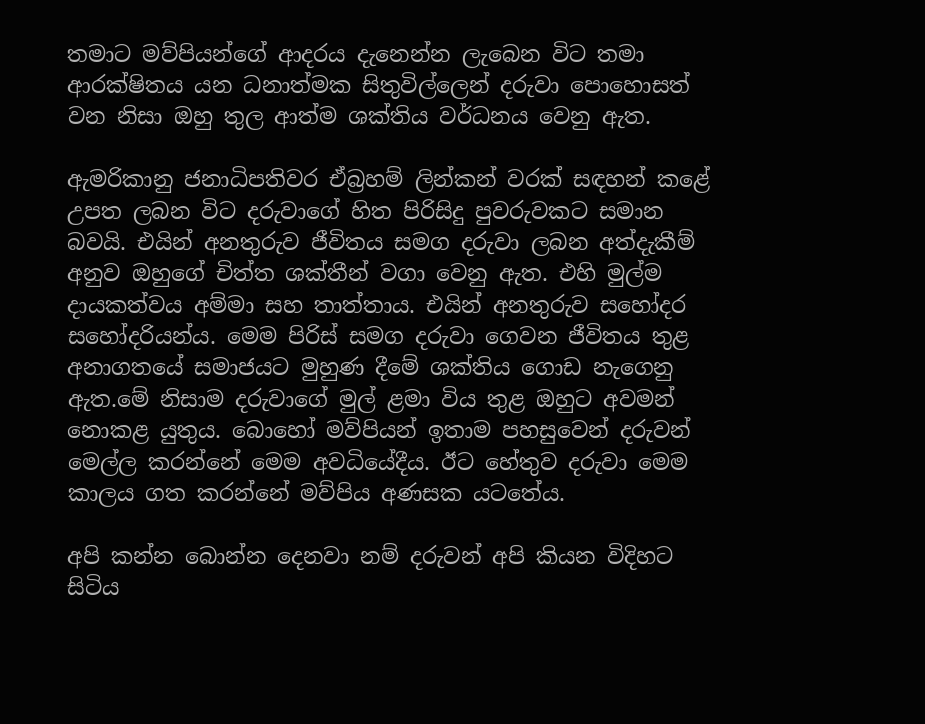තමාට මව්පියන්ගේ ආදරය දැනෙන්න ලැබෙන විට තමා ආරක්ෂිතය යන ධනාත්මක සිතුවිල්ලෙන් දරුවා පොහොසත් වන නිසා ඔහු තුල ආත්ම ශක්තිය වර්ධනය වෙනු ඇත.

ඇමරිකානු ජනාධිපතිවර ඒබ්‍රහම් ලින්කන් වරක් සඳහන් කළේ උපත ලබන විට දරුවාගේ හිත පිරිසිදු පුවරුවකට සමාන බවයි. එයින් අනතුරුව ජීවිතය සමග දරුවා ලබන අත්දැකීම් අනුව ඔහුගේ චිත්ත ශක්තීන් වගා වෙනු ඇත. එහි මුල්ම දායකත්වය අම්මා සහ තාත්තාය. එයින් අනතුරුව සහෝදර සහෝදරියන්ය. මෙම පිරිස් සමග දරුවා ගෙවන ජීවිතය තුළ අනාගතයේ සමාජයට මුහුණ දීමේ ශක්තිය ගොඩ නැගෙනු ඇත.මේ නිසාම දරුවාගේ මුල් ළමා විය තුළ ඔහුට අවමන් නොකළ යුතුය. බොහෝ මව්පියන් ඉතාම පහසුවෙන් දරුවන් මෙල්ල කරන්නේ මෙම අවධියේදීය. ඊට හේතුව දරුවා මෙම කාලය ගත කරන්නේ මව්පිය අණසක යටතේය.

අපි කන්න බොන්න දෙනවා නම් දරුවන් අපි කියන විදිහට සිටිය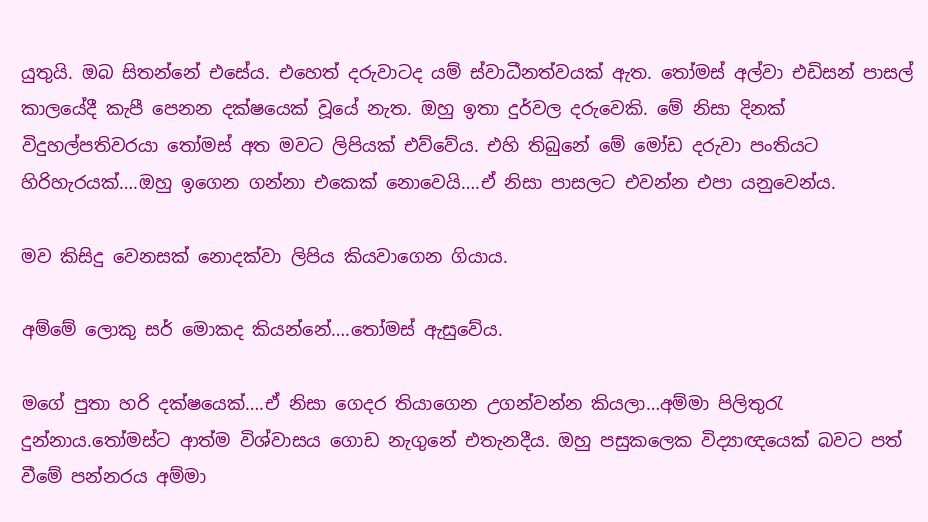යුතුයි. ඔබ සිතන්නේ එසේය. එහෙත් දරුවාටද යම් ස්වාධීනත්වයක් ඇත. තෝමස් අල්වා එඩිසන් පාසල් කාලයේදී කැපී පෙනන දක්ෂයෙක් වූයේ නැත. ඔහු ඉතා දුර්වල දරුවෙකි. මේ නිසා දිනක් විදුහල්පතිවරයා තෝමස් අත මවට ලිපියක් එව්වේය. එහි තිබුනේ මේ මෝඩ දරුවා පංතියට හිරිහැරයක්….ඔහු ඉගෙන ගන්නා එකෙක් ‍නොවෙයි….ඒ නිසා පාසලට එවන්න එපා යනුවෙන්ය.

මව කිසිදු වෙනසක් නොදක්වා ලිපිය කියවාගෙන ගියාය.

අම්මේ ලොකු සර් මොකද කියන්නේ….තෝමස් ඇසුවේය.

මගේ පුතා හරි දක්ෂයෙක්….ඒ නිසා ගෙදර තියාගෙන උගන්වන්න කියලා…අම්මා පිලිතුරැ දුන්නාය.තෝමස්ට ආත්ම විශ්වාසය ගොඩ නැගුනේ එතැනදීය. ඔහු පසුකලෙක විද්‍යාඥයෙක් බවට පත් වීමේ පන්නරය අම්මා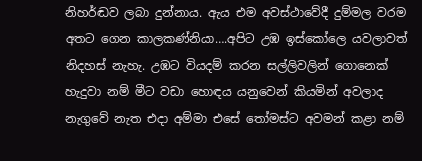නිහර්ඬව ලබා දුන්නාය. ඇය එම අවස්ථාවේදී දුම්මල වරම අතට ගෙන කාලකණ්නියා….අපිට උඹ ඉස්කෝලෙ යවලාවත් නිදහස් නැහැ. උඹට වියදම් කරන සල්ලිවලින් ගොනෙක් හැදුවා නම් මීට වඩා හොඳය යනුවෙන් කියමින් අවලාද නැගුවේ නැත එදා අම්මා එසේ තෝමස්ට අවමන් කළා නම්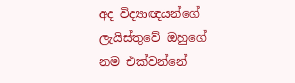අද විද්‍යාඥයන්ගේ ලැයිස්තුවේ ඔහුගේ නම එක්වන්නේ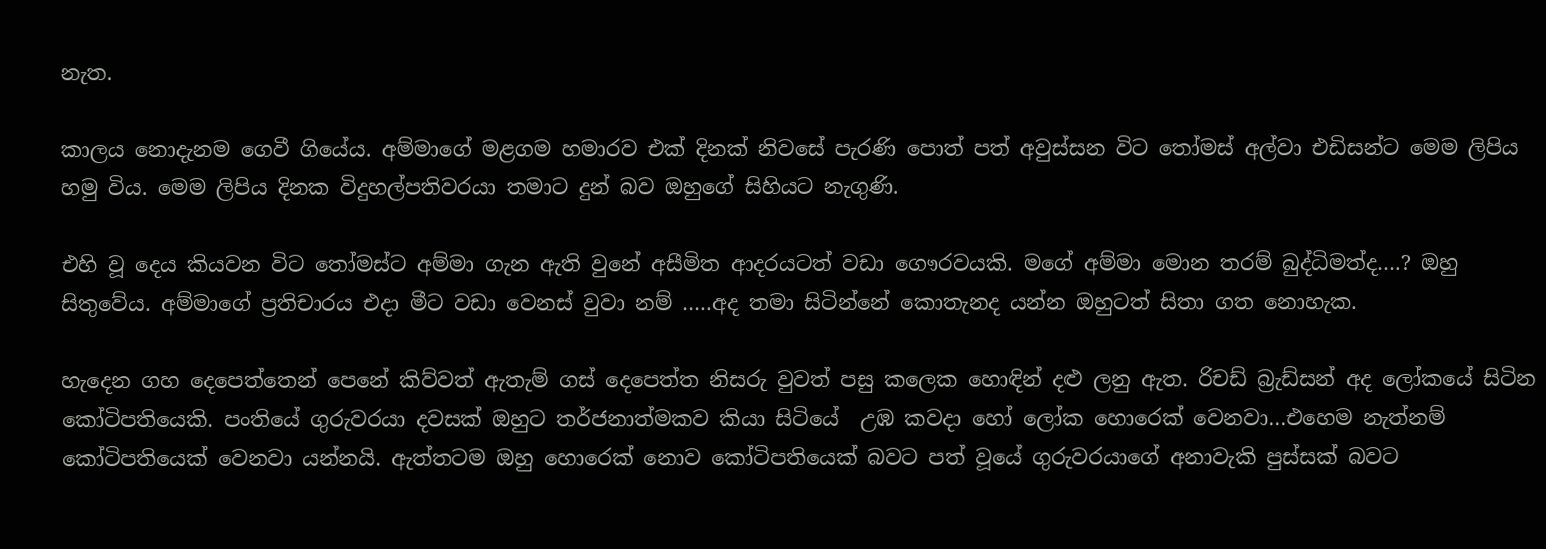නැත.

කාලය නොදැනම ගෙවී ගියේය. අම්මාගේ මළගම හමාරව එක් දිනක් නිවසේ පැරණි පොත් පත් අවුස්සන විට තෝමස් අල්වා එඩිසන්ට මෙම ලිපිය හමු විය. මෙම ලිපිය දිනක විදුහල්පතිවරයා තමාට දුන් බව ඔහුගේ සිහියට නැගුණි.

එහි වූ දෙය කියවන විට තෝමස්ට අම්මා ගැන ඇති වුනේ අසීමිත ආදරයටත් වඩා ගෞරවයකි. මගේ අම්මා මොන තරම් බුද්ධිමත්ද….? ඔහු සිතුවේය. අම්මාගේ ප්‍රතිචාරය එදා මීට වඩා වෙනස් වුවා නම් …..අද තමා සිටින්නේ කොතැනද යන්න ඔහුටත් සිතා ගත නොහැක.

හැදෙන ගහ දෙපෙත්තෙන් පෙනේ කිව්වත් ඇතැම් ගස් දෙපෙත්ත නිසරු වුවත් පසු කලෙක හොඳින් දළු ලනු ඇත. රිචඩ් බ්‍රැඩ්සන් අද ලෝකයේ සිටින කෝටිපතියෙකි. පංතියේ ගුරුවරයා දවසක් ඔහුට තර්ජනාත්මකව කියා සිටියේ  උඹ කවදා හෝ ලෝක හොරෙක් වෙනවා…එහෙම නැත්නම් කෝටිපතියෙක් වෙනවා යන්නයි. ඇත්තටම ඔහු හොරෙක් නොව කෝටිපතියෙක් බවට පත් වූයේ ගුරුවරයාගේ අනාවැකි පුස්සක් බවට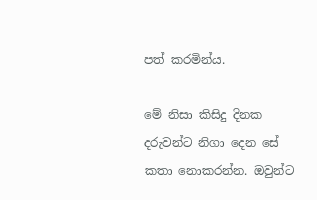පත් කරමින්ය.

මේ නිසා කිසිදු දිනක දරුවන්ට නිගා දෙන සේ කතා නොකරන්න. ඔවුන්ට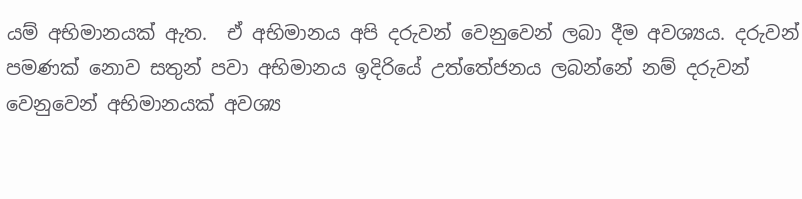යම් අභිමානයක් ඇත.  ඒ අභිමානය අපි දරුවන් වෙනුවෙන් ලබා දීම අවශ්‍යය. දරුවන් පමණක් නොව සතුන් පවා අභිමානය ඉදිරියේ උත්තේජනය ලබන්නේ නම් දරුවන් වෙනුවෙන් අභිමානයක් අවශ්‍ය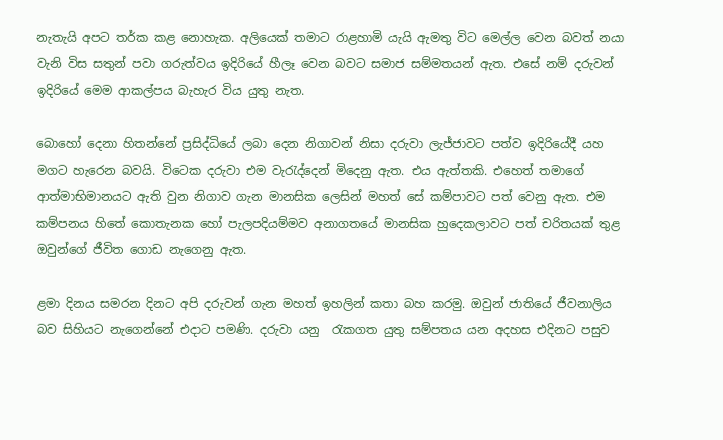නැතැයි අපට තර්ක කළ නොහැක. අලියෙක් තමාට රාළහාමි යැයි ඇමතු විට මෙල්ල වෙන බවත් නයා වැනි විස සතුන් පවා ගරුත්වය ඉදිරියේ හීලෑ වෙන බවට සමාජ සම්මතයන් ඇත. එසේ නම් දරුවන් ඉදිරියේ මෙම ආකල්පය බැහැර විය යුතු නැත.

බොහෝ දෙනා හිතන්නේ ප්‍රසිද්ධියේ ලබා දෙන නිගාවන් නිසා දරුවා ලැජ්ජාවට පත්ව ඉදිරියේදී යහ මගට හැරෙන බවයි. විටෙක දරුවා එම වැරැද්දෙන් මිදෙනු ඇත. එය ඇත්තකි. එහෙත් තමාගේ ආත්මාභිමානයට ඇති වුන නිගාව ගැන මානසික ලෙසින් මහත් සේ කම්පාවට පත් වෙනු ඇත. එම කම්පනය හිතේ කොතැනක හෝ පැලපදියම්මව අනාගතයේ මානසික හුදෙකලාවට පත් චරිතයක් තුළ ඔවුන්ගේ ජීවිත ගොඩ නැගෙනු ඇත.

ළමා දිනය සමරන දිනට අපි දරුවන් ගැන මහත් ඉහලින් කතා බහ කරමු. ඔවුන් ජාතියේ ජීවනාලිය බව සිහියට නැගෙන්නේ එදාට පමණි. දරුවා යනු  රැකගත යුතු සම්පතය යන අදහස එදිනට පසුව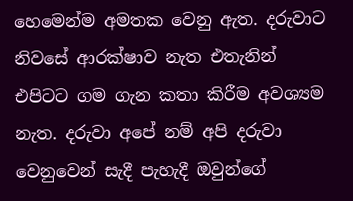හෙමෙන්ම අමතක වෙනු ඇත. දරුවාට නිවසේ ආරක්ෂාව නැත එතැනින් එපිටට ගම ගැන කතා කිරීම අවශ්‍යම නැත. දරුවා අපේ නම් අපි දරුවා වෙනුවෙන් සැදී පැහැදී ඔවුන්ගේ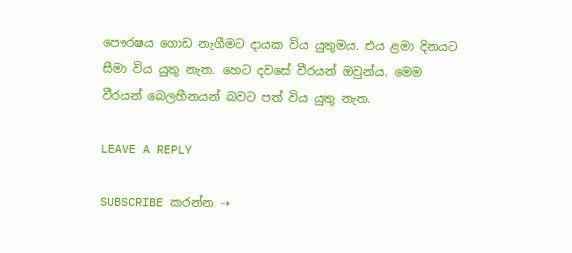පෞරෂය ගොඩ නැගීමට දායක විය යුතුමය. එය ළමා දිනයට සීමා විය යුතු නැත. හෙට දවසේ වීරයන් ඔවුන්ය. මෙම වීරයන් බෙලහීනයන් බවට පත් විය යුතු නැත.

LEAVE A REPLY

SUBSCRIBE කරන්න ⇢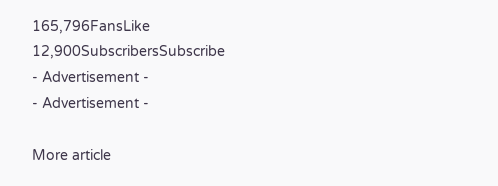165,796FansLike
12,900SubscribersSubscribe
- Advertisement -
- Advertisement -

More article